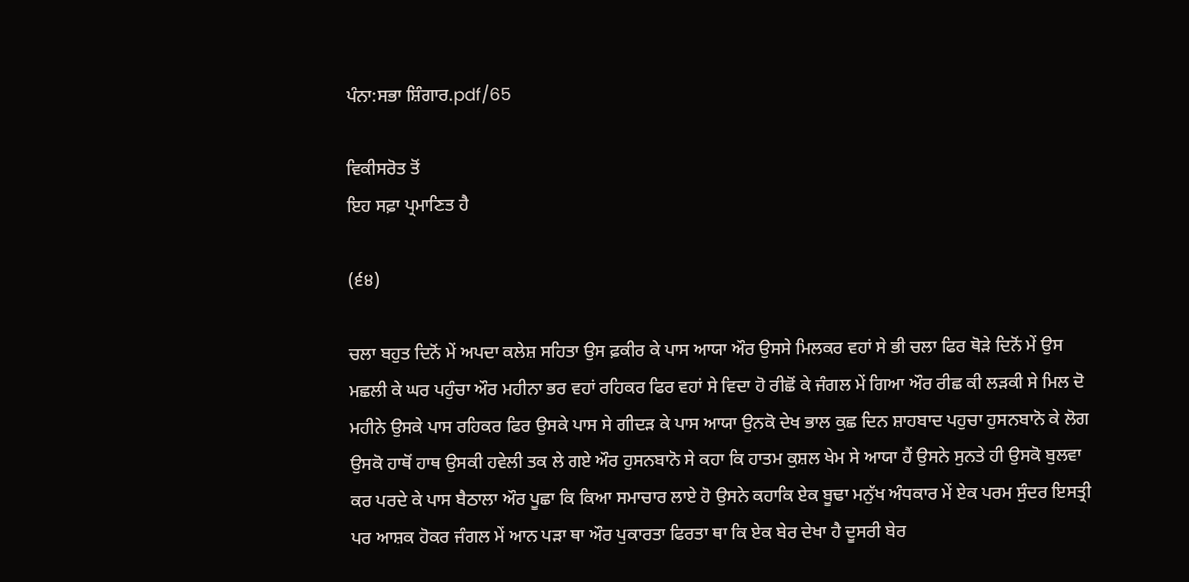ਪੰਨਾ:ਸਭਾ ਸ਼ਿੰਗਾਰ.pdf/65

ਵਿਕੀਸਰੋਤ ਤੋਂ
ਇਹ ਸਫ਼ਾ ਪ੍ਰਮਾਣਿਤ ਹੈ

(੬੪)

ਚਲਾ ਬਹੁਤ ਦਿਨੋਂ ਮੇਂ ਅਪਦਾ ਕਲੇਸ਼ ਸਹਿਤਾ ਉਸ ਫ਼ਕੀਰ ਕੇ ਪਾਸ ਆਯਾ ਔਰ ਉਸਸੇ ਮਿਲਕਰ ਵਹਾਂ ਸੇ ਭੀ ਚਲਾ ਫਿਰ ਥੋੜੇ ਦਿਨੋਂ ਮੇਂ ਉਸ ਮਛਲੀ ਕੇ ਘਰ ਪਹੁੰਚਾ ਔਰ ਮਹੀਨਾ ਭਰ ਵਹਾਂ ਰਹਿਕਰ ਫਿਰ ਵਹਾਂ ਸੇ ਵਿਦਾ ਹੋ ਰੀਛੋਂ ਕੇ ਜੰਗਲ ਮੇਂ ਗਿਆ ਔਰ ਰੀਛ ਕੀ ਲੜਕੀ ਸੇ ਮਿਲ ਦੋ ਮਹੀਨੇ ਉਸਕੇ ਪਾਸ ਰਹਿਕਰ ਫਿਰ ਉਸਕੇ ਪਾਸ ਸੇ ਗੀਦੜ ਕੇ ਪਾਸ ਆਯਾ ਉਨਕੋ ਦੇਖ ਭਾਲ ਕੁਛ ਦਿਨ ਸ਼ਾਹਬਾਦ ਪਹੁਚਾ ਹੁਸਨਬਾਨੋ ਕੇ ਲੋਗ ਉਸਕੋ ਹਾਥੋਂ ਹਾਥ ਉਸਕੀ ਹਵੇਲੀ ਤਕ ਲੇ ਗਏ ਔਰ ਹੁਸਨਬਾਨੋ ਸੇ ਕਹਾ ਕਿ ਹਾਤਮ ਕੁਸ਼ਲ ਖੇਮ ਸੇ ਆਯਾ ਹੈਂ ਉਸਨੇ ਸੁਨਤੇ ਹੀ ਉਸਕੋ ਬੁਲਵਾ ਕਰ ਪਰਦੇ ਕੇ ਪਾਸ ਬੈਠਾਲਾ ਔਰ ਪੂਛਾ ਕਿ ਕਿਆ ਸਮਾਚਾਰ ਲਾਏ ਹੋ ਉਸਨੇ ਕਹਾਕਿ ਏਕ ਬੂਢਾ ਮਨੁੱਖ ਅੰਧਕਾਰ ਮੇਂ ਏਕ ਪਰਮ ਸੁੰਦਰ ਇਸਤ੍ਰੀ ਪਰ ਆਸ਼ਕ ਹੋਕਰ ਜੰਗਲ ਮੇਂ ਆਨ ਪੜਾ ਥਾ ਔਰ ਪੁਕਾਰਤਾ ਫਿਰਤਾ ਥਾ ਕਿ ਏਕ ਬੇਰ ਦੇਖਾ ਹੈ ਦੂਸਰੀ ਬੇਰ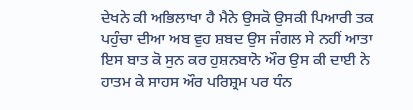ਦੇਖਨੇ ਕੀ ਅਭਿਲਾਖਾ ਹੈ ਮੈਨੇ ਉਸਕੋ ਉਸਕੀ ਪਿਆਰੀ ਤਕ ਪਹੁੰਚਾ ਦੀਆ ਅਬ ਵੁਹ ਸ਼ਬਦ ਉਸ ਜੰਗਲ ਸੇ ਨਹੀਂ ਆਤਾ ਇਸ ਬਾਤ ਕੋ ਸੁਨ ਕਰ ਹੁਸ਼ਨਬਾਨੋ ਔਰ ਉਸ ਕੀ ਦਾਈ ਨੇ ਹਾਤਮ ਕੇ ਸਾਹਸ ਔਰ ਪਰਿਸ਼੍ਰਮ ਪਰ ਧੰਨ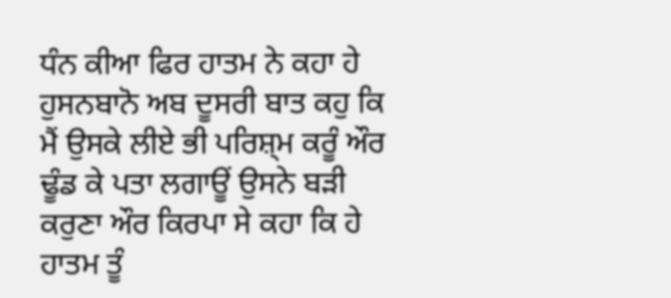ਧੰਨ ਕੀਆ ਫਿਰ ਹਾਤਮ ਨੇ ਕਹਾ ਹੇ ਹੁਸਨਬਾਨੋ ਅਬ ਦੂਸਰੀ ਬਾਤ ਕਹੁ ਕਿ ਮੈਂ ਉਸਕੇ ਲੀਏ ਭੀ ਪਰਿਸ਼੍ਮ ਕਰੂੰ ਔਰ ਢੂੰਡ ਕੇ ਪਤਾ ਲਗਾਊਂ ਉਸਨੇ ਬੜੀ ਕਰੁਣਾ ਔਰ ਕਿਰਪਾ ਸੇ ਕਹਾ ਕਿ ਹੇ ਹਾਤਮ ਤੂੰ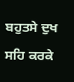ਬਹੁਤਸੇ ਦੁਖ ਸਹਿ ਕਰਕੇ